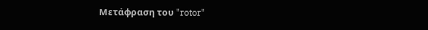Μετάφραση του "rotor"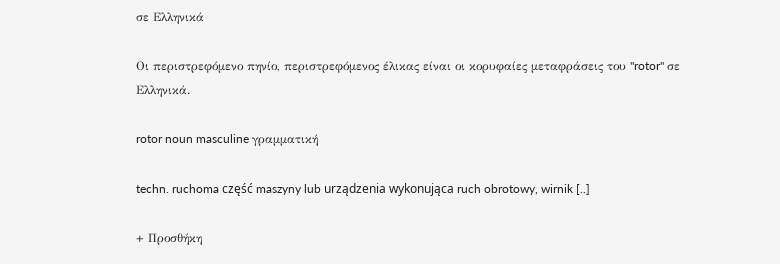σε Ελληνικά

Οι περιστρεφόμενο πηνίο, περιστρεφόμενος έλικας είναι οι κορυφαίες μεταφράσεις του "rotor" σε Ελληνικά.

rotor noun masculine γραμματική

techn. ruchoma część maszyny lub urządzenia wykonująca ruch obrotowy, wirnik [..]

+ Προσθήκη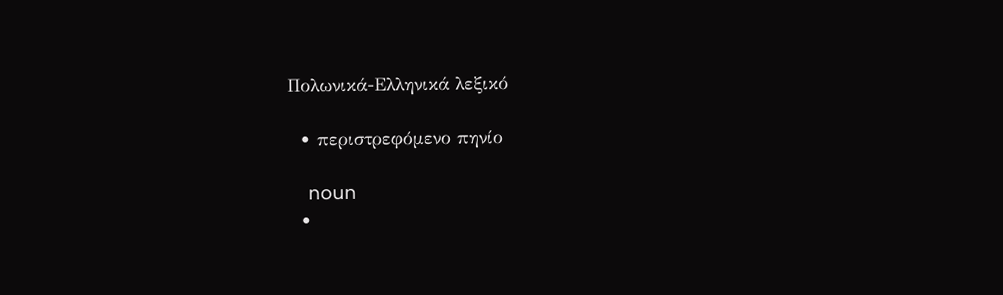Πολωνικά-Ελληνικά λεξικό

  • περιστρεφόμενο πηνίο

    noun
  •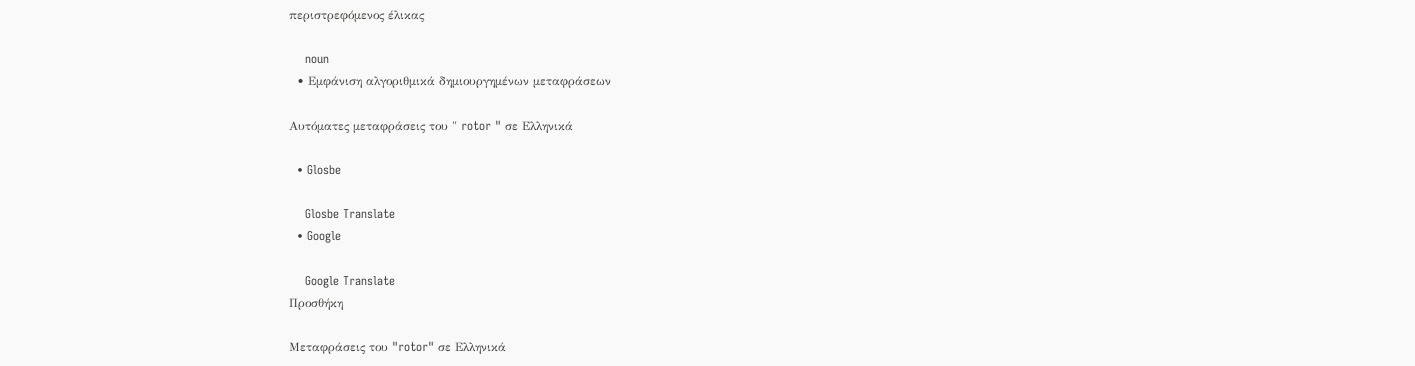περιστρεφόμενος έλικας

    noun
  • Εμφάνιση αλγοριθμικά δημιουργημένων μεταφράσεων

Αυτόματες μεταφράσεις του " rotor " σε Ελληνικά

  • Glosbe

    Glosbe Translate
  • Google

    Google Translate
Προσθήκη

Μεταφράσεις του "rotor" σε Ελληνικά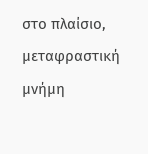στο πλαίσιο, μεταφραστική μνήμη